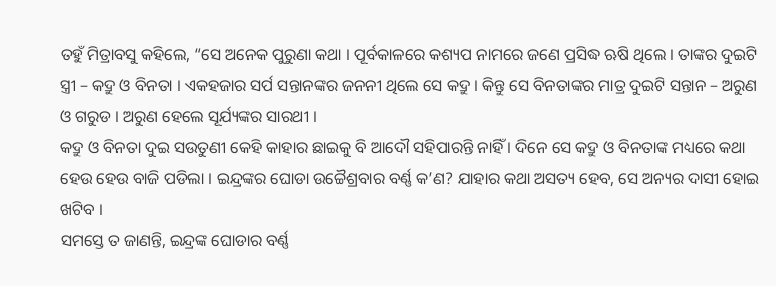ତହୁଁ ମିତ୍ରାବସୁ କହିଲେ, “ସେ ଅନେକ ପୁରୁଣା କଥା । ପୂର୍ବକାଳରେ କଶ୍ୟପ ନାମରେ ଜଣେ ପ୍ରସିଦ୍ଧ ଋଷି ଥିଲେ । ତାଙ୍କର ଦୁଇଟି ସ୍ତ୍ରୀ – କଦ୍ରୁ ଓ ବିନତା । ଏକହଜାର ସର୍ପ ସନ୍ତାନଙ୍କର ଜନନୀ ଥିଲେ ସେ କଦ୍ରୁ । କିନ୍ତୁ ସେ ବିନତାଙ୍କର ମାତ୍ର ଦୁଇଟି ସନ୍ତାନ – ଅରୁଣ ଓ ଗରୁଡ । ଅରୁଣ ହେଲେ ସୂର୍ଯ୍ୟଙ୍କର ସାରଥୀ ।
କଦ୍ରୁ ଓ ବିନତା ଦୁଇ ସଉତୁଣୀ କେହି କାହାର ଛାଇକୁ ବି ଆଦୌ ସହିପାରନ୍ତି ନାହିଁ । ଦିନେ ସେ କଦ୍ରୁ ଓ ବିନତାଙ୍କ ମଧ୍ୟରେ କଥା ହେଉ ହେଉ ବାଜି ପଡିଲା । ଇନ୍ଦ୍ରଙ୍କର ଘୋଡା ଉଚ୍ଚୈଶ୍ରବାର ବର୍ଣ୍ଣ କ’ଣ? ଯାହାର କଥା ଅସତ୍ୟ ହେବ, ସେ ଅନ୍ୟର ଦାସୀ ହୋଇ ଖଟିବ ।
ସମସ୍ତେ ତ ଜାଣନ୍ତି, ଇନ୍ଦ୍ରଙ୍କ ଘୋଡାର ବର୍ଣ୍ଣ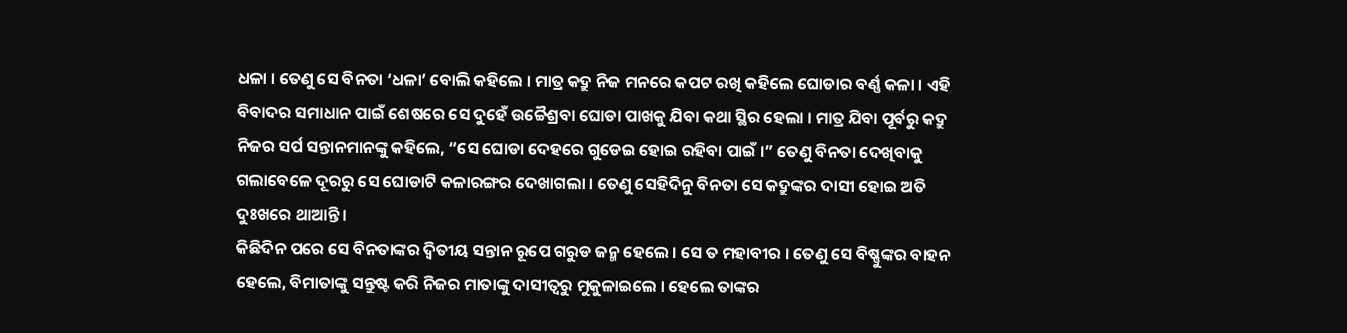ଧଳା । ତେଣୁ ସେ ବିନତା ‘ଧଳା’ ବୋଲି କହିଲେ । ମାତ୍ର କଦ୍ରୁ ନିଜ ମନରେ କପଟ ରଖି କହିଲେ ଘୋଡାର ବର୍ଣ୍ଣ କଳା । ଏହି ବିବାଦର ସମାଧାନ ପାଇଁ ଶେଷରେ ସେ ଦୁହେଁ ଉଚ୍ଚୈଶ୍ରବା ଘୋଡା ପାଖକୁ ଯିବା କଥା ସ୍ଥିର ହେଲା । ମାତ୍ର ଯିବା ପୂର୍ବରୁ କଦ୍ରୁ ନିଜର ସର୍ପ ସନ୍ତାନମାନଙ୍କୁ କହିଲେ, “ସେ ଘୋଡା ଦେହରେ ଗୁଡେଇ ହୋଇ ରହିବା ପାଇଁ ।” ତେଣୁ ବିନତା ଦେଖିବାକୁ ଗଲାବେଳେ ଦୂରରୁ ସେ ଘୋଡାଟି କଳାରଙ୍ଗର ଦେଖାଗଲା । ତେଣୁ ସେହିଦିନୁ ବିନତା ସେ କଦ୍ରୁଙ୍କର ଦାସୀ ହୋଇ ଅତି ଦୁଃଖରେ ଥାଆନ୍ତି ।
କିଛିଦିନ ପରେ ସେ ବିନତାଙ୍କର ଦ୍ୱିତୀୟ ସନ୍ତାନ ରୂପେ ଗରୁଡ ଜନ୍ମ ହେଲେ । ସେ ତ ମହାବୀର । ତେଣୁ ସେ ବିଷ୍ଣୁଙ୍କର ବାହନ ହେଲେ, ବିମାତାଙ୍କୁ ସନ୍ତୁଷ୍ଟ କରି ନିଜର ମାତାଙ୍କୁ ଦାସୀତ୍ୱରୁ ମୁକୁଳାଇଲେ । ହେଲେ ତାଙ୍କର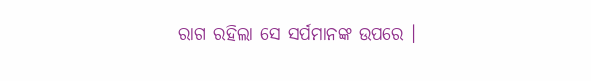ରାଗ ରହିଲା ସେ ସର୍ପମାନଙ୍କ ଉପରେ ।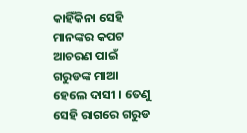କାହିଁକିନା ସେହି ମାନଙ୍କର କପଟ ଆଚରଣ ପାଇଁ ଗରୁଡଙ୍କ ମାଆ ହେଲେ ଦାସୀ । ତେଣୁ ସେହି ରାଗରେ ଗରୁଡ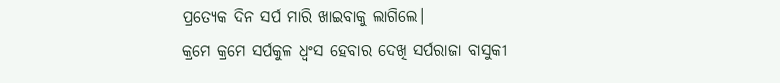ପ୍ରତ୍ୟେକ ଦିନ ସର୍ପ ମାରି ଖାଇବାକୁ ଲାଗିଲେ।
କ୍ରମେ କ୍ରମେ ସର୍ପକୁଳ ଧ୍ୱଂସ ହେବାର ଦେଖି ସର୍ପରାଜା ବାସୁକୀ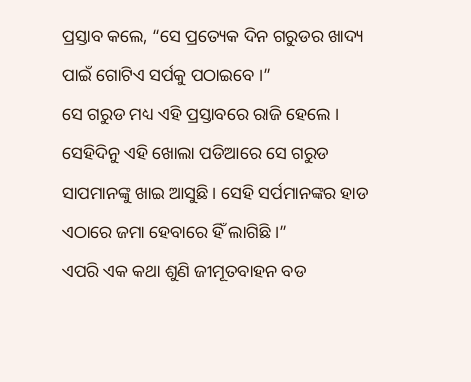ପ୍ରସ୍ତାବ କଲେ, “ସେ ପ୍ରତ୍ୟେକ ଦିନ ଗରୁଡର ଖାଦ୍ୟ ପାଇଁ ଗୋଟିଏ ସର୍ପକୁ ପଠାଇବେ ।”
ସେ ଗରୁଡ ମଧ୍ୟ ଏହି ପ୍ରସ୍ତାବରେ ରାଜି ହେଲେ । ସେହିଦିନୁ ଏହି ଖୋଲା ପଡିଆରେ ସେ ଗରୁଡ ସାପମାନଙ୍କୁ ଖାଇ ଆସୁଛି । ସେହି ସର୍ପମାନଙ୍କର ହାଡ ଏଠାରେ ଜମା ହେବାରେ ହିଁ ଲାଗିଛି ।”
ଏପରି ଏକ କଥା ଶୁଣି ଜୀମୂତବାହନ ବଡ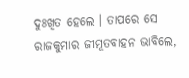ଦୁଃଖିତ ହେଲେ । ତାପରେ ସେ ରାଜକୁମାର ଜୀମୂତବାହନ ଭାବିଲେ,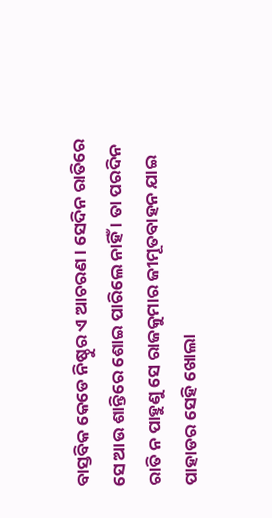ବାସ୍ତବିକ କେଡେ ନିଷ୍ଠୁର ଏ ଆଚରଣ । ସେଦିନ ରାତିରେ ସେ ଆଉ ଶାନ୍ତିରେ ଶୋଇ ପାରିଲେ ନାହିଁ । ତା ପରଦିନ ରାତି ନ ପାହୁଣୁ ସେ ରାଜକୁମାର ଜୀମୂତବାହନ ଯାଇ ପାହାଡର ସେହି ଖୋଲା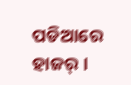ପଡିଆରେ ହାଜର୍ ।